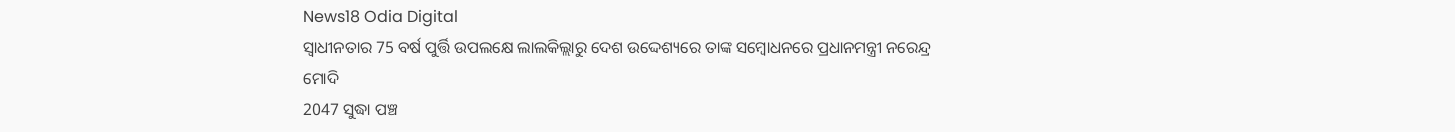News18 Odia Digital
ସ୍ୱାଧୀନତାର 75 ବର୍ଷ ପୁର୍ତ୍ତି ଉପଲକ୍ଷେ ଲାଲକିଲ୍ଲାରୁ ଦେଶ ଉଦ୍ଦେଶ୍ୟରେ ତାଙ୍କ ସମ୍ବୋଧନରେ ପ୍ରଧାନମନ୍ତ୍ରୀ ନରେନ୍ଦ୍ର ମୋଦି
2047 ସୁଦ୍ଧା ପଞ୍ଚ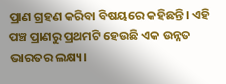ପ୍ରାଣ ଗ୍ରହଣ କରିବା ବିଷୟରେ କହିଛନ୍ତି। ଏହି ପଞ୍ଚ ପ୍ରାଣରୁ ପ୍ରଥମଟି ହେଉଛି ଏକ ଉନ୍ନତ ଭାରତର ଲକ୍ଷ୍ୟ।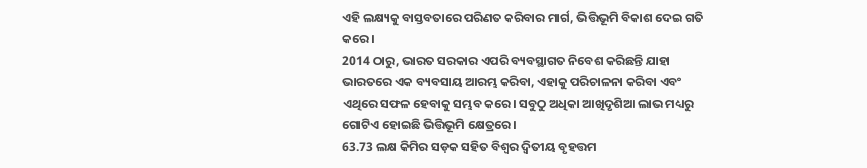ଏହି ଲକ୍ଷ୍ୟକୁ ବାସ୍ତବତାରେ ପରିଣତ କରିବାର ମାର୍ଗ, ଭିତ୍ତିଭୂମି ବିକାଶ ଦେଇ ଗତି କରେ।
2014 ଠାରୁ, ଭାରତ ସରକାର ଏପରି ବ୍ୟବସ୍ଥାଗତ ନିବେଶ କରିଛନ୍ତି ଯାହା ଭାରତରେ ଏକ ବ୍ୟବସାୟ ଆରମ୍ଭ କରିବା, ଏହାକୁ ପରିଚାଳନା କରିବା ଏବଂ ଏଥିରେ ସଫଳ ହେବାକୁ ସମ୍ଭବ କରେ। ସବୁଠୁ ଅଧିକା ଆଖିଦୃଶିଆ ଲାଭ ମଧ୍ୟରୁ ଗୋଟିଏ ହୋଇଛି ଭିତ୍ତିଭୂମି କ୍ଷେତ୍ରରେ।
63.73 ଲକ୍ଷ କିମିର ସଡ଼କ ସହିତ ବିଶ୍ୱର ଦ୍ୱିତୀୟ ବୃହତ୍ତମ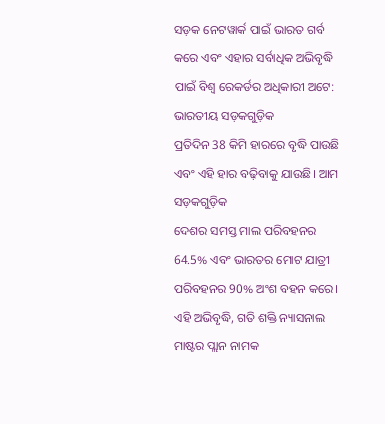ସଡ଼କ ନେଟୱାର୍କ ପାଇଁ ଭାରତ ଗର୍ବ କରେ ଏବଂ ଏହାର ସର୍ବାଧିକ ଅଭିବୃଦ୍ଧି ପାଇଁ ବିଶ୍ୱ ରେକର୍ଡର ଅଧିକାରୀ ଅଟେ: ଭାରତୀୟ ସଡ଼କଗୁଡ଼ିକ
ପ୍ରତିଦିନ 38 କିମି ହାରରେ ବୃଦ୍ଧି ପାଉଛି ଏବଂ ଏହି ହାର ବଢ଼ିବାକୁ ଯାଉଛି। ଆମ ସଡ଼କଗୁଡ଼ିକ
ଦେଶର ସମସ୍ତ ମାଲ ପରିବହନର 64.5% ଏବଂ ଭାରତର ମୋଟ ଯାତ୍ରୀ ପରିବହନର 90% ଅଂଶ ବହନ କରେ।
ଏହି ଅଭିବୃଦ୍ଧି, ଗତି ଶକ୍ତି ନ୍ୟାସନାଲ ମାଷ୍ଟର ପ୍ଲାନ ନାମକ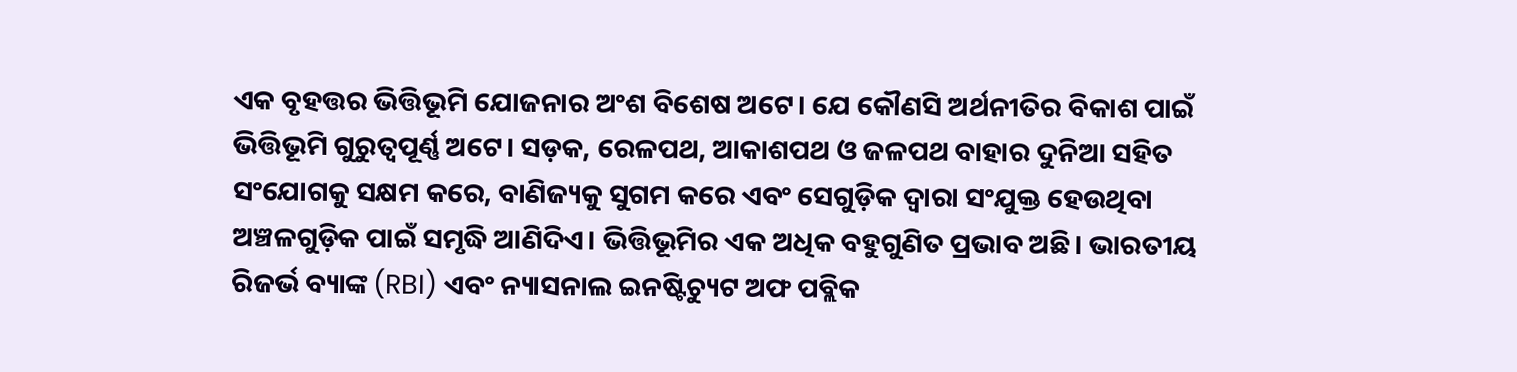ଏକ ବୃହତ୍ତର ଭିତ୍ତିଭୂମି ଯୋଜନାର ଅଂଶ ବିଶେଷ ଅଟେ। ଯେ କୌଣସି ଅର୍ଥନୀତିର ବିକାଶ ପାଇଁ ଭିତ୍ତିଭୂମି ଗୁରୁତ୍ୱପୂର୍ଣ୍ଣ ଅଟେ। ସଡ଼କ, ରେଳପଥ, ଆକାଶପଥ ଓ ଜଳପଥ ବାହାର ଦୁନିଆ ସହିତ ସଂଯୋଗକୁ ସକ୍ଷମ କରେ, ବାଣିଜ୍ୟକୁ ସୁଗମ କରେ ଏବଂ ସେଗୁଡ଼ିକ ଦ୍ୱାରା ସଂଯୁକ୍ତ ହେଉଥିବା ଅଞ୍ଚଳଗୁଡ଼ିକ ପାଇଁ ସମୃଦ୍ଧି ଆଣିଦିଏ। ଭିତ୍ତିଭୂମିର ଏକ ଅଧିକ ବହୁଗୁଣିତ ପ୍ରଭାବ ଅଛି। ଭାରତୀୟ ରିଜର୍ଭ ବ୍ୟାଙ୍କ (RBI) ଏବଂ ନ୍ୟାସନାଲ ଇନଷ୍ଟିଚ୍ୟୁଟ ଅଫ ପବ୍ଲିକ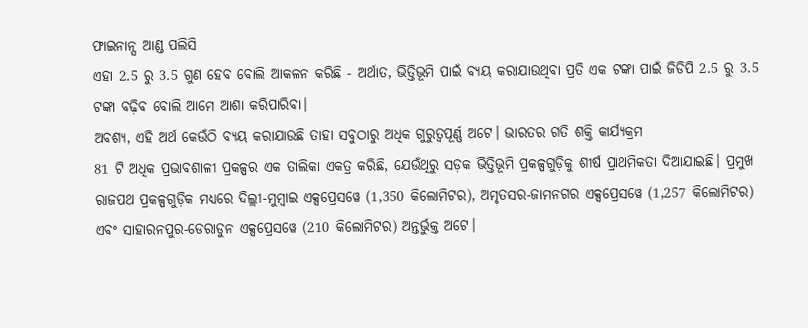ଫାଇନାନ୍ସ ଆଣ୍ଡ ପଲିସି
ଏହା 2.5 ରୁ 3.5 ଗୁଣ ହେବ ବୋଲି ଆକଳନ କରିଛି - ଅର୍ଥାତ, ଭିତ୍ତିଭୂମି ପାଇଁ ବ୍ୟୟ କରାଯାଉଥିବା ପ୍ରତି ଏକ ଟଙ୍କା ପାଇଁ ଜିଡିପି 2.5 ରୁ 3.5 ଟଙ୍କା ବଢ଼ିବ ବୋଲି ଆମେ ଆଶା କରିପାରିବା।
ଅବଶ୍ୟ, ଏହି ଅର୍ଥ କେଉଁଠି ବ୍ୟୟ କରାଯାଉଛି ତାହା ସବୁଠାରୁ ଅଧିକ ଗୁରୁତ୍ୱପୂର୍ଣ୍ଣ ଅଟେ। ଭାରତର ଗତି ଶକ୍ତି କାର୍ଯ୍ୟକ୍ରମ
81 ଟି ଅଧିକ ପ୍ରଭାବଶାଳୀ ପ୍ରକଳ୍ପର ଏକ ତାଲିକା ଏକତ୍ର କରିଛି, ଯେଉଁଥିରୁ ସଡ଼କ ଭିତ୍ତିଭୂମି ପ୍ରକଳ୍ପଗୁଡ଼ିକୁ ଶୀର୍ଷ ପ୍ରାଥମିକତା ଦିଆଯାଇଛି। ପ୍ରମୁଖ ରାଜପଥ ପ୍ରକଳ୍ପଗୁଡ଼ିକ ମଧ୍ୟରେ ଦିଲ୍ଲୀ-ମୁମ୍ବାଇ ଏକ୍ସପ୍ରେସୱେ (1,350 କିଲୋମିଟର), ଅମୃତସର-ଜାମନଗର ଏକ୍ସପ୍ରେସୱେ (1,257 କିଲୋମିଟର) ଏବଂ ସାହାରନପୁର-ଡେରାଡୁନ ଏକ୍ସପ୍ରେସୱେ (210 କିଲୋମିଟର) ଅନ୍ତର୍ଭୁକ୍ତ ଅଟେ।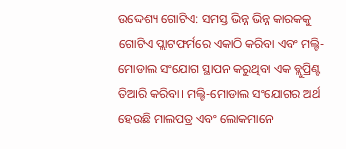ଉଦ୍ଦେଶ୍ୟ ଗୋଟିଏ: ସମସ୍ତ ଭିନ୍ନ ଭିନ୍ନ କାରକକୁ ଗୋଟିଏ ପ୍ଲାଟଫର୍ମରେ ଏକାଠି କରିବା ଏବଂ ମଲ୍ଟି-ମୋଡାଲ ସଂଯୋଗ ସ୍ଥାପନ କରୁଥିବା ଏକ ବ୍ଲୁପ୍ରିଣ୍ଟ ତିଆରି କରିବା। ମଲ୍ଟି-ମୋଡାଲ ସଂଯୋଗର ଅର୍ଥ ହେଉଛି ମାଲପତ୍ର ଏବଂ ଲୋକମାନେ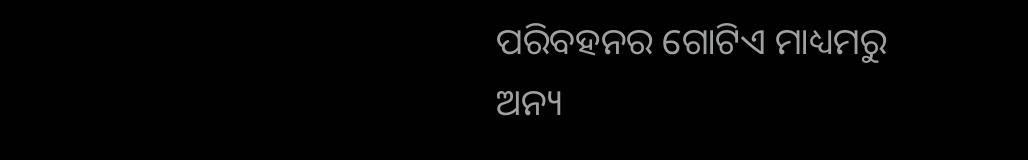ପରିବହନର ଗୋଟିଏ ମାଧ୍ୟମରୁ ଅନ୍ୟ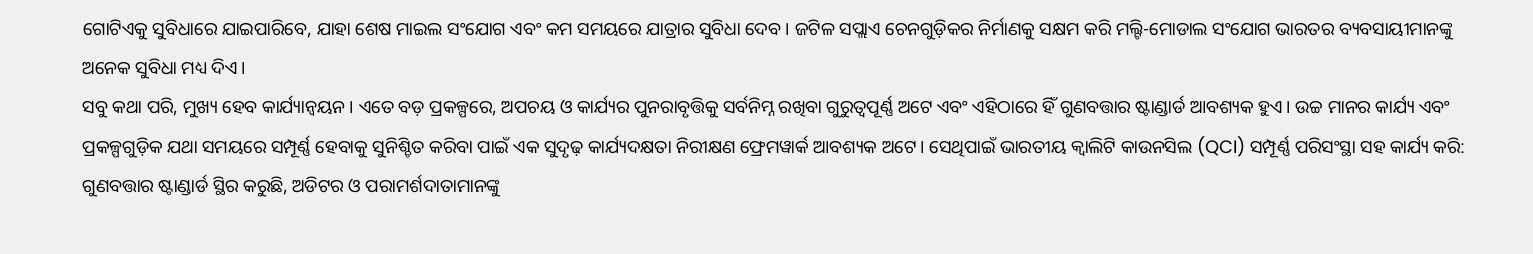ଗୋଟିଏକୁ ସୁବିଧାରେ ଯାଇପାରିବେ, ଯାହା ଶେଷ ମାଇଲ ସଂଯୋଗ ଏବଂ କମ ସମୟରେ ଯାତ୍ରାର ସୁବିଧା ଦେବ। ଜଟିଳ ସପ୍ଲାଏ ଚେନଗୁଡ଼ିକର ନିର୍ମାଣକୁ ସକ୍ଷମ କରି ମଲ୍ଟି-ମୋଡାଲ ସଂଯୋଗ ଭାରତର ବ୍ୟବସାୟୀମାନଙ୍କୁ ଅନେକ ସୁବିଧା ମଧ୍ୟ ଦିଏ।
ସବୁ କଥା ପରି, ମୁଖ୍ୟ ହେବ କାର୍ଯ୍ୟାନ୍ୱୟନ। ଏତେ ବଡ଼ ପ୍ରକଳ୍ପରେ, ଅପଚୟ ଓ କାର୍ଯ୍ୟର ପୁନରାବୃତ୍ତିକୁ ସର୍ବନିମ୍ନ ରଖିବା ଗୁରୁତ୍ୱପୂର୍ଣ୍ଣ ଅଟେ ଏବଂ ଏହିଠାରେ ହିଁ ଗୁଣବତ୍ତାର ଷ୍ଟାଣ୍ଡାର୍ଡ ଆବଶ୍ୟକ ହୁଏ। ଉଚ୍ଚ ମାନର କାର୍ଯ୍ୟ ଏବଂ ପ୍ରକଳ୍ପଗୁଡ଼ିକ ଯଥା ସମୟରେ ସମ୍ପୂର୍ଣ୍ଣ ହେବାକୁ ସୁନିଶ୍ଚିତ କରିବା ପାଇଁ ଏକ ସୁଦୃଢ଼ କାର୍ଯ୍ୟଦକ୍ଷତା ନିରୀକ୍ଷଣ ଫ୍ରେମୱାର୍କ ଆବଶ୍ୟକ ଅଟେ। ସେଥିପାଇଁ ଭାରତୀୟ କ୍ୱାଲିଟି କାଉନସିଲ (QCI) ସମ୍ପୂର୍ଣ୍ଣ ପରିସଂସ୍ଥା ସହ କାର୍ଯ୍ୟ କରି: ଗୁଣବତ୍ତାର ଷ୍ଟାଣ୍ଡାର୍ଡ ସ୍ଥିର କରୁଛି, ଅଡିଟର ଓ ପରାମର୍ଶଦାତାମାନଙ୍କୁ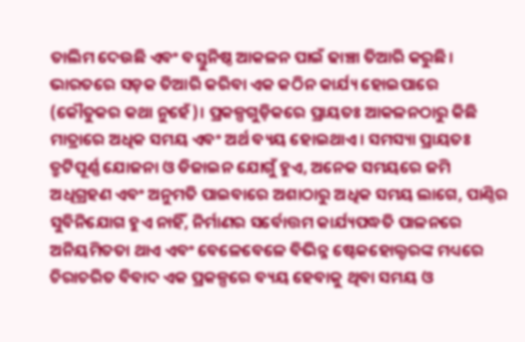ତାଲିମ ଦେଉଛି ଏବଂ ବସ୍ତୁନିଷ୍ଠ ଆକଳନ ପାଇଁ ଢାଞ୍ଚା ତିଆରି କରୁଛି।
ଭାରତରେ ସଡ଼କ ତିଆରି କରିବା ଏକ କଠିନ କାର୍ଯ୍ୟ ହୋଇପାରେ (କୌତୁକର କଥା ନୁହେଁ)। ପ୍ରକଳ୍ପଗୁଡ଼ିକରେ ପ୍ରାୟତଃ ଆକଳନଠାରୁ କିଛି ମାତ୍ରାରେ ଅଧିକ ସମୟ ଏବଂ ଅର୍ଥ ବ୍ୟୟ ହୋଇଥାଏ। ସମସ୍ୟା ପ୍ରାୟତଃ ତ୍ରୁଟିପୂର୍ଣ୍ଣ ଯୋଜନା ଓ ଡିଜାଇନ ଯୋଗୁଁ ହୁଏ, ଅନେକ ସମୟରେ ଜମି ଅଧିଗ୍ରହଣ ଏବଂ ଅନୁମତି ପାଇବାରେ ଅଶାଠାରୁ ଅଧିକ ସମୟ ଲାଗେ, ପାଣ୍ଠିର ସୁବିନିଯୋଗ ହୁଏ ନାହିଁ, ନିର୍ମାଣର ସର୍ବୋତ୍ତମ କାର୍ଯ୍ୟପଦ୍ଧତି ପାଳନରେ ଅନିୟମିତତା ଥାଏ ଏବଂ ବେଳେବେଳେ ବିଭିନ୍ନ ଷ୍ଟେକହୋଲ୍ଡରଙ୍କ ମଧ୍ୟରେ ଚିରାଚରିତ ବିବାଦ ଏକ ପ୍ରକଳ୍ପରେ ବ୍ୟୟ ହେବାକୁ ଥିବା ସମୟ ଓ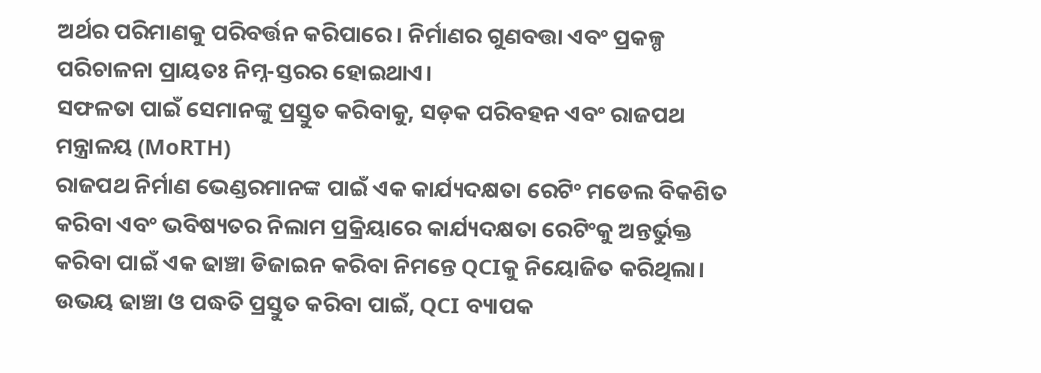ଅର୍ଥର ପରିମାଣକୁ ପରିବର୍ତ୍ତନ କରିପାରେ। ନିର୍ମାଣର ଗୁଣବତ୍ତା ଏବଂ ପ୍ରକଳ୍ପ ପରିଚାଳନା ପ୍ରାୟତଃ ନିମ୍ନ-ସ୍ତରର ହୋଇଥାଏ।
ସଫଳତା ପାଇଁ ସେମାନଙ୍କୁ ପ୍ରସ୍ତୁତ କରିବାକୁ, ସଡ଼କ ପରିବହନ ଏବଂ ରାଜପଥ ମନ୍ତ୍ରାଳୟ (MoRTH)
ରାଜପଥ ନିର୍ମାଣ ଭେଣ୍ଡରମାନଙ୍କ ପାଇଁ ଏକ କାର୍ଯ୍ୟଦକ୍ଷତା ରେଟିଂ ମଡେଲ ବିକଶିତ କରିବା ଏବଂ ଭବିଷ୍ୟତର ନିଲାମ ପ୍ରକ୍ରିୟାରେ କାର୍ଯ୍ୟଦକ୍ଷତା ରେଟିଂକୁ ଅନ୍ତର୍ଭୁକ୍ତ କରିବା ପାଇଁ ଏକ ଢାଞ୍ଚା ଡିଜାଇନ କରିବା ନିମନ୍ତେ QCIକୁ ନିୟୋଜିତ କରିଥିଲା। ଉଭୟ ଢାଞ୍ଚା ଓ ପଦ୍ଧତି ପ୍ରସ୍ତୁତ କରିବା ପାଇଁ, QCI ବ୍ୟାପକ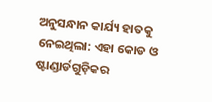ଅନୁସନ୍ଧାନ କାର୍ଯ୍ୟ ହାତକୁ ନେଇଥିଲା: ଏହା କୋଡ ଓ ଷ୍ଟାଣ୍ଡାର୍ଡଗୁଡ଼ିକର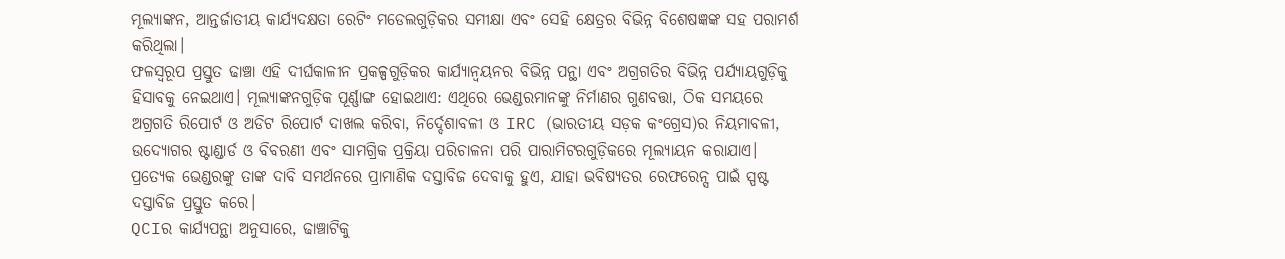ମୂଲ୍ୟାଙ୍କନ, ଆନ୍ତର୍ଜାତୀୟ କାର୍ଯ୍ୟଦକ୍ଷତା ରେଟିଂ ମଡେଲଗୁଡ଼ିକର ସମୀକ୍ଷା ଏବଂ ସେହି କ୍ଷେତ୍ରର ବିଭିନ୍ନ ବିଶେଷଜ୍ଞଙ୍କ ସହ ପରାମର୍ଶ କରିଥିଲା।
ଫଳସ୍ୱରୂପ ପ୍ରସ୍ତୁତ ଢାଞ୍ଚା ଏହି ଦୀର୍ଘକାଳୀନ ପ୍ରକଳ୍ପଗୁଡ଼ିକର କାର୍ଯ୍ୟାନ୍ୱୟନର ବିଭିନ୍ନ ପନ୍ଥା ଏବଂ ଅଗ୍ରଗତିର ବିଭିନ୍ନ ପର୍ଯ୍ୟାୟଗୁଡ଼ିକୁ ହିସାବକୁ ନେଇଥାଏ। ମୂଲ୍ୟାଙ୍କନଗୁଡ଼ିକ ପୂର୍ଣ୍ଣାଙ୍ଗ ହୋଇଥାଏ: ଏଥିରେ ଭେଣ୍ଡରମାନଙ୍କୁ ନିର୍ମାଣର ଗୁଣବତ୍ତା, ଠିକ ସମୟରେ ଅଗ୍ରଗତି ରିପୋର୍ଟ ଓ ଅଡିଟ ରିପୋର୍ଟ ଦାଖଲ କରିବା, ନିର୍ଦ୍ଦେଶାବଳୀ ଓ IRC (ଭାରତୀୟ ସଡ଼କ କଂଗ୍ରେସ)ର ନିୟମାବଳୀ, ଉଦ୍ୟୋଗର ଷ୍ଟାଣ୍ଡାର୍ଡ ଓ ବିବରଣୀ ଏବଂ ସାମଗ୍ରିକ ପ୍ରକ୍ରିୟା ପରିଚାଳନା ପରି ପାରାମିଟରଗୁଡ଼ିକରେ ମୂଲ୍ୟାୟନ କରାଯାଏ। ପ୍ରତ୍ୟେକ ଭେଣ୍ଡରଙ୍କୁ ତାଙ୍କ ଦାବି ସମର୍ଥନରେ ପ୍ରାମାଣିକ ଦସ୍ତାବିଜ ଦେବାକୁ ହୁଏ, ଯାହା ଭବିଷ୍ୟତର ରେଫରେନ୍ସ ପାଇଁ ସ୍ପଷ୍ଟ ଦସ୍ତାବିଜ ପ୍ରସ୍ତୁତ କରେ।
QCIର କାର୍ଯ୍ୟପନ୍ଥା ଅନୁସାରେ, ଢାଞ୍ଚାଟିକୁ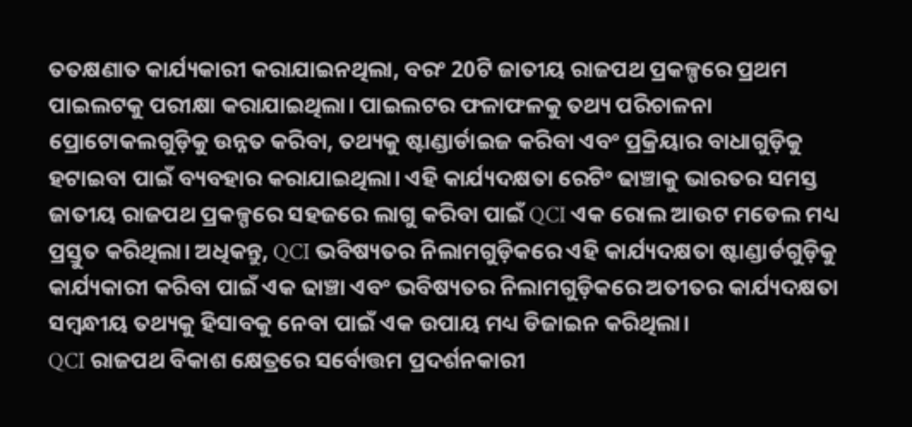ତତକ୍ଷଣାତ କାର୍ଯ୍ୟକାରୀ କରାଯାଇନଥିଲା, ବରଂ 20ଟି ଜାତୀୟ ରାଜପଥ ପ୍ରକଳ୍ପରେ ପ୍ରଥମ ପାଇଲଟକୁ ପରୀକ୍ଷା କରାଯାଇଥିଲା। ପାଇଲଟର ଫଳାଫଳକୁ ତଥ୍ୟ ପରିଚାଳନା ପ୍ରୋଟୋକଲଗୁଡ଼ିକୁ ଉନ୍ନତ କରିବା, ତଥ୍ୟକୁ ଷ୍ଟାଣ୍ଡାର୍ଡାଇଜ କରିବା ଏବଂ ପ୍ରକ୍ରିୟାର ବାଧାଗୁଡ଼ିକୁ ହଟାଇବା ପାଇଁ ବ୍ୟବହାର କରାଯାଇଥିଲା। ଏହି କାର୍ଯ୍ୟଦକ୍ଷତା ରେଟିଂ ଢାଞ୍ଚାକୁ ଭାରତର ସମସ୍ତ ଜାତୀୟ ରାଜପଥ ପ୍ରକଳ୍ପରେ ସହଜରେ ଲାଗୁ କରିବା ପାଇଁ QCI ଏକ ରୋଲ ଆଉଟ ମଡେଲ ମଧ୍ୟ ପ୍ରସ୍ତୁତ କରିଥିଲା। ଅଧିକନ୍ତୁ, QCI ଭବିଷ୍ୟତର ନିଲାମଗୁଡ଼ିକରେ ଏହି କାର୍ଯ୍ୟଦକ୍ଷତା ଷ୍ଟାଣ୍ଡାର୍ଡଗୁଡ଼ିକୁ କାର୍ଯ୍ୟକାରୀ କରିବା ପାଇଁ ଏକ ଢାଞ୍ଚା ଏବଂ ଭବିଷ୍ୟତର ନିଲାମଗୁଡ଼ିକରେ ଅତୀତର କାର୍ଯ୍ୟଦକ୍ଷତା ସମ୍ବନ୍ଧୀୟ ତଥ୍ୟକୁ ହିସାବକୁ ନେବା ପାଇଁ ଏକ ଉପାୟ ମଧ୍ୟ ଡିଜାଇନ କରିଥିଲା।
QCI ରାଜପଥ ବିକାଶ କ୍ଷେତ୍ରରେ ସର୍ବୋତ୍ତମ ପ୍ରଦର୍ଶନକାରୀ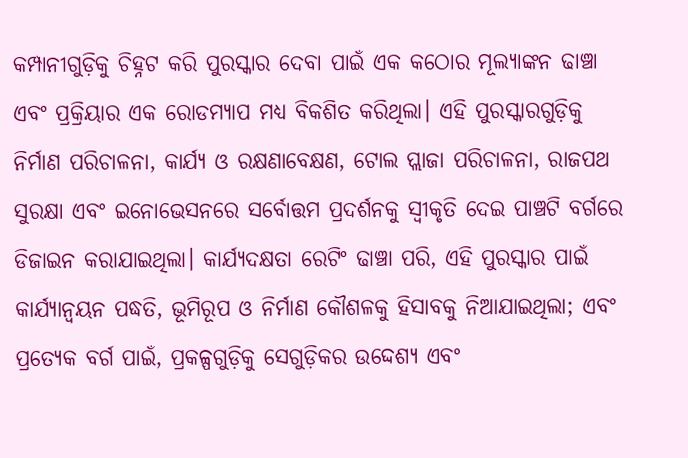କମ୍ପାନୀଗୁଡ଼ିକୁ ଚିହ୍ନଟ କରି ପୁରସ୍କାର ଦେବା ପାଇଁ ଏକ କଠୋର ମୂଲ୍ୟାଙ୍କନ ଢାଞ୍ଚା ଏବଂ ପ୍ରକ୍ରିୟାର ଏକ ରୋଡମ୍ୟାପ ମଧ୍ୟ ବିକଶିତ କରିଥିଲା। ଏହି ପୁରସ୍କାରଗୁଡ଼ିକୁ ନିର୍ମାଣ ପରିଚାଳନା, କାର୍ଯ୍ୟ ଓ ରକ୍ଷଣାବେକ୍ଷଣ, ଟୋଲ ପ୍ଲାଜା ପରିଚାଳନା, ରାଜପଥ ସୁରକ୍ଷା ଏବଂ ଇନୋଭେସନରେ ସର୍ବୋତ୍ତମ ପ୍ରଦର୍ଶନକୁ ସ୍ୱୀକୃତି ଦେଇ ପାଞ୍ଚଟି ବର୍ଗରେ ଡିଜାଇନ କରାଯାଇଥିଲା। କାର୍ଯ୍ୟଦକ୍ଷତା ରେଟିଂ ଢାଞ୍ଚା ପରି, ଏହି ପୁରସ୍କାର ପାଇଁ କାର୍ଯ୍ୟାନ୍ୱୟନ ପଦ୍ଧତି, ଭୂମିରୂପ ଓ ନିର୍ମାଣ କୌଶଳକୁ ହିସାବକୁ ନିଆଯାଇଥିଲା; ଏବଂ ପ୍ରତ୍ୟେକ ବର୍ଗ ପାଇଁ, ପ୍ରକଳ୍ପଗୁଡ଼ିକୁ ସେଗୁଡ଼ିକର ଉଦ୍ଦେଶ୍ୟ ଏବଂ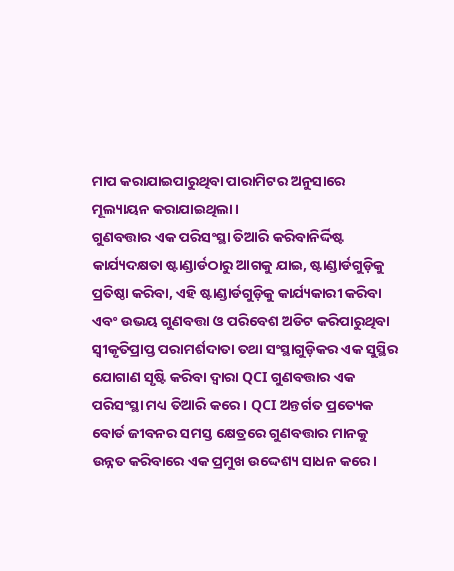ମାପ କରାଯାଇପାରୁଥିବା ପାରାମିଟର ଅନୁସାରେ ମୂଲ୍ୟାୟନ କରାଯାଇଥିଲା।
ଗୁଣବତ୍ତାର ଏକ ପରିସଂସ୍ଥା ତିଆରି କରିବାନିର୍ଦ୍ଦିଷ୍ଟ କାର୍ଯ୍ୟଦକ୍ଷତା ଷ୍ଟାଣ୍ଡାର୍ଡଠାରୁ ଆଗକୁ ଯାଇ, ଷ୍ଟାଣ୍ଡାର୍ଡଗୁଡ଼ିକୁ ପ୍ରତିଷ୍ଠା କରିବା, ଏହି ଷ୍ଟାଣ୍ଡାର୍ଡଗୁଡ଼ିକୁ କାର୍ଯ୍ୟକାରୀ କରିବା ଏବଂ ଉଭୟ ଗୁଣବତ୍ତା ଓ ପରିବେଶ ଅଡିଟ କରିପାରୁଥିବା ସ୍ୱୀକୃତିପ୍ରାପ୍ତ ପରାମର୍ଶଦାତା ତଥା ସଂସ୍ଥାଗୁଡ଼ିକର ଏକ ସୁସ୍ଥିର ଯୋଗାଣ ସୃଷ୍ଟି କରିବା ଦ୍ୱାରା QCI ଗୁଣବତ୍ତାର ଏକ ପରିସଂସ୍ଥା ମଧ୍ୟ ତିଆରି କରେ। QCI ଅନ୍ତର୍ଗତ ପ୍ରତ୍ୟେକ ବୋର୍ଡ ଜୀବନର ସମସ୍ତ କ୍ଷେତ୍ରରେ ଗୁଣବତ୍ତାର ମାନକୁ ଉନ୍ନତ କରିବାରେ ଏକ ପ୍ରମୁଖ ଉଦ୍ଦେଶ୍ୟ ସାଧନ କରେ।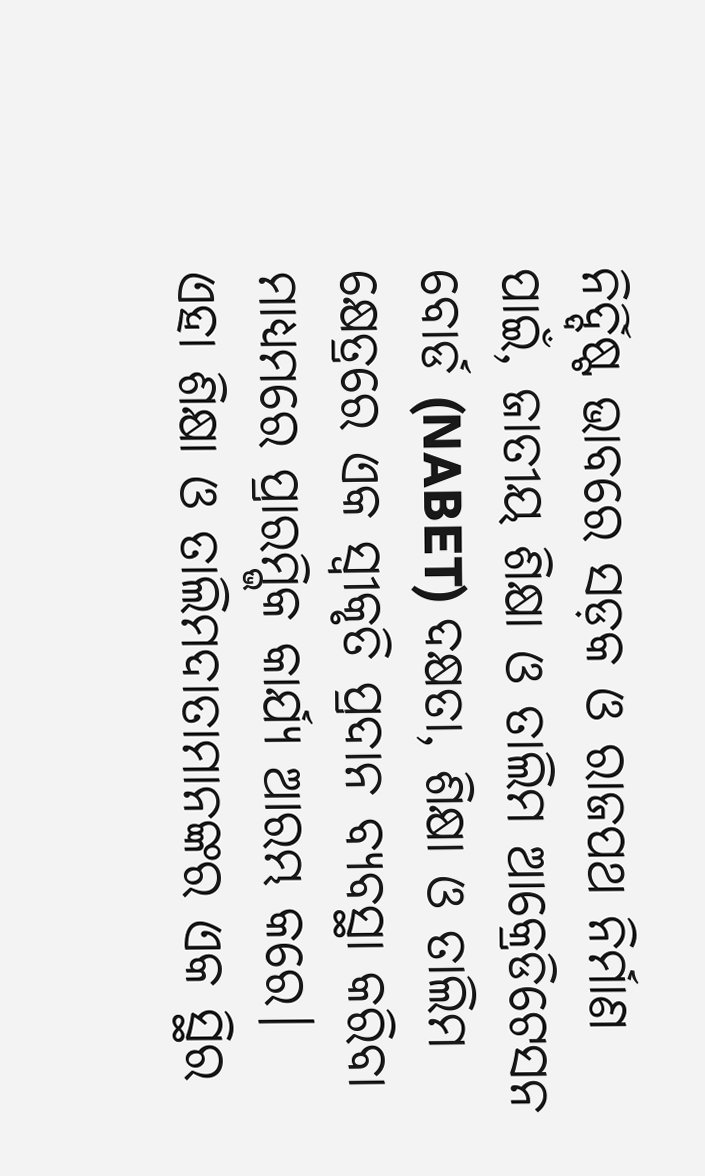ନିର୍ଦ୍ଦିଷ୍ଟ ଭାବରେ ସଡ଼କ ଓ ରାଜପଥ ନିର୍ମାଣ ପାଇଁ, ଜାତୀୟ ଶିକ୍ଷା ଓ ତାଲିମ ଆକ୍ରେଡିଟେସନ ବୋର୍ଡ (NABET) ଦକ୍ଷତା, ଶିକ୍ଷା ଓ ତାଲିମ କ୍ଷେତ୍ରରେ ଏକ ସ୍ୱୀକୃତି ପ୍ରଦାନ ବ୍ୟବସ୍ଥା କରିବା ମାଧ୍ୟମରେ ପ୍ରାରମ୍ଭିକ କାର୍ଯ୍ୟ ଆରମ୍ଭ କରେ। ଏହା ଶିକ୍ଷା ଓ ତାଲିମଦାତାମାନଙ୍କର ଏକ ସ୍ଥିର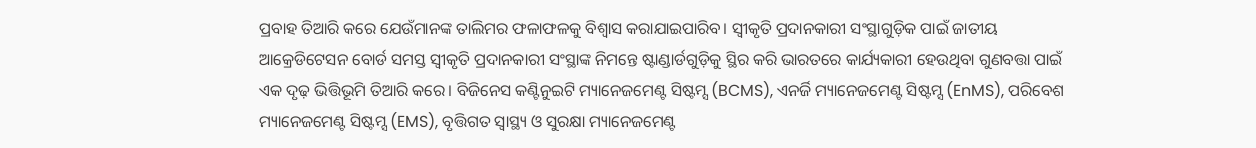ପ୍ରବାହ ତିଆରି କରେ ଯେଉଁମାନଙ୍କ ତାଲିମର ଫଳାଫଳକୁ ବିଶ୍ୱାସ କରାଯାଇପାରିବ। ସ୍ୱୀକୃତି ପ୍ରଦାନକାରୀ ସଂସ୍ଥାଗୁଡ଼ିକ ପାଇଁ ଜାତୀୟ ଆକ୍ରେଡିଟେସନ ବୋର୍ଡ ସମସ୍ତ ସ୍ୱୀକୃତି ପ୍ରଦାନକାରୀ ସଂସ୍ଥାଙ୍କ ନିମନ୍ତେ ଷ୍ଟାଣ୍ଡାର୍ଡଗୁଡ଼ିକୁ ସ୍ଥିର କରି ଭାରତରେ କାର୍ଯ୍ୟକାରୀ ହେଉଥିବା ଗୁଣବତ୍ତା ପାଇଁ ଏକ ଦୃଢ଼ ଭିତ୍ତିଭୂମି ତିଆରି କରେ। ବିଜିନେସ କଣ୍ଟିନୁଇଟି ମ୍ୟାନେଜମେଣ୍ଟ ସିଷ୍ଟମ୍ସ (BCMS), ଏନର୍ଜି ମ୍ୟାନେଜମେଣ୍ଟ ସିଷ୍ଟମ୍ସ (EnMS), ପରିବେଶ ମ୍ୟାନେଜମେଣ୍ଟ ସିଷ୍ଟମ୍ସ (EMS), ବୃତ୍ତିଗତ ସ୍ୱାସ୍ଥ୍ୟ ଓ ସୁରକ୍ଷା ମ୍ୟାନେଜମେଣ୍ଟ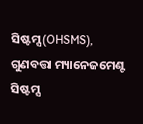ସିଷ୍ଟମ୍ସ (OHSMS), ଗୁଣବତ୍ତା ମ୍ୟାନେଜମେଣ୍ଟ ସିଷ୍ଟମ୍ସ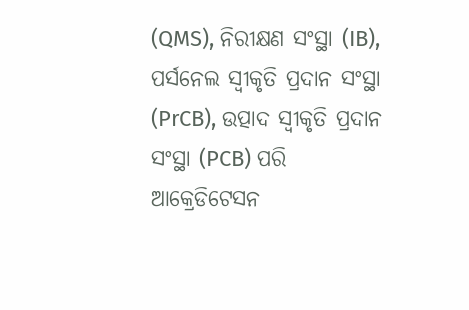(QMS), ନିରୀକ୍ଷଣ ସଂସ୍ଥା (IB), ପର୍ସନେଲ ସ୍ୱୀକୃତି ପ୍ରଦାନ ସଂସ୍ଥା (PrCB), ଉତ୍ପାଦ ସ୍ୱୀକୃତି ପ୍ରଦାନ ସଂସ୍ଥା (PCB) ପରି ଆକ୍ରେଡିଟେସନ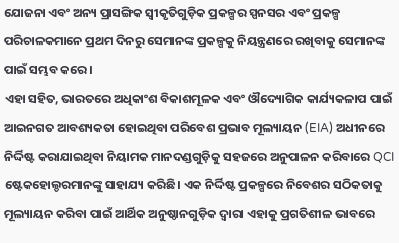ଯୋଜନା ଏବଂ ଅନ୍ୟ ପ୍ରାସଙ୍ଗିକ ସ୍ୱୀକୃତିଗୁଡ଼ିକ ପ୍ରକଳ୍ପର ସ୍ପନସର ଏବଂ ପ୍ରକଳ୍ପ ପରିଚାଳକମାନେ ପ୍ରଥମ ଦିନରୁ ସେମାନଙ୍କ ପ୍ରକଳ୍ପକୁ ନିୟନ୍ତ୍ରଣରେ ରଖିବାକୁ ସେମାନଙ୍କ ପାଇଁ ସମ୍ଭବ କରେ।
ଏହା ସହିତ, ଭାରତରେ ଅଧିକାଂଶ ବିକାଶମୂଳକ ଏବଂ ଔଦ୍ୟୋଗିକ କାର୍ଯ୍ୟକଳାପ ପାଇଁ ଆଇନଗତ ଆବଶ୍ୟକତା ହୋଇଥିବା ପରିବେଶ ପ୍ରଭାବ ମୂଲ୍ୟାୟନ (EIA) ଅଧୀନରେ ନିର୍ଦ୍ଦିଷ୍ଟ କରାଯାଇଥିବା ନିୟାମକ ମାନଦଣ୍ଡଗୁଡ଼ିକୁ ସହଜରେ ଅନୁପାଳନ କରିବାରେ QCI ଷ୍ଟେକହୋଲ୍ଡରମାନଙ୍କୁ ସାହାଯ୍ୟ କରିଛି। ଏକ ନିର୍ଦ୍ଦିଷ୍ଟ ପ୍ରକଳ୍ପରେ ନିବେଶର ସଠିକତାକୁ ମୂଲ୍ୟାୟନ କରିବା ପାଇଁ ଆର୍ଥିକ ଅନୁଷ୍ଠାନଗୁଡ଼ିକ ଦ୍ୱାରା ଏହାକୁ ପ୍ରଗତିଶୀଳ ଭାବରେ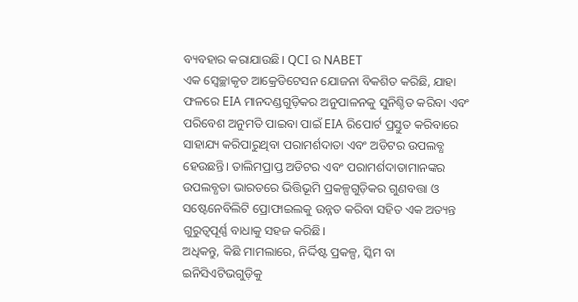ବ୍ୟବହାର କରାଯାଉଛି। QCI ର NABET
ଏକ ସ୍ୱେଚ୍ଛାକୃତ ଆକ୍ରେଡିଟେସନ ଯୋଜନା ବିକଶିତ କରିଛି, ଯାହା ଫଳରେ EIA ମାନଦଣ୍ଡଗୁଡ଼ିକର ଅନୁପାଳନକୁ ସୁନିଶ୍ଚିତ କରିବା ଏବଂ ପରିବେଶ ଅନୁମତି ପାଇବା ପାଇଁ EIA ରିପୋର୍ଟ ପ୍ରସ୍ତୁତ କରିବାରେ ସାହାଯ୍ୟ କରିପାରୁଥିବା ପରାମର୍ଶଦାତା ଏବଂ ଅଡିଟର ଉପଲବ୍ଧ ହେଉଛନ୍ତି। ତାଲିମପ୍ରାପ୍ତ ଅଡିଟର ଏବଂ ପରାମର୍ଶଦାତାମାନଙ୍କର ଉପଲବ୍ଧତା ଭାରତରେ ଭିତ୍ତିଭୂମି ପ୍ରକଳ୍ପଗୁଡ଼ିକର ଗୁଣବତ୍ତା ଓ ସଷ୍ଟେନେବିଲିଟି ପ୍ରୋଫାଇଲକୁ ଉନ୍ନତ କରିବା ସହିତ ଏକ ଅତ୍ୟନ୍ତ ଗୁରୁତ୍ୱପୂର୍ଣ୍ଣ ବାଧାକୁ ସହଜ କରିଛି।
ଅଧିକନ୍ତୁ, କିଛି ମାମଲାରେ, ନିର୍ଦ୍ଦିଷ୍ଟ ପ୍ରକଳ୍ପ, ସ୍କିମ ବା ଇନିସିଏଟିଭଗୁଡ଼ିକୁ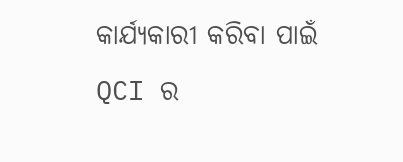କାର୍ଯ୍ୟକାରୀ କରିବା ପାଇଁ QCI ର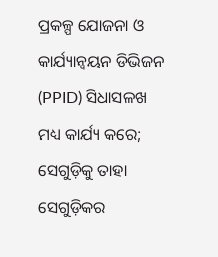ପ୍ରକଳ୍ପ ଯୋଜନା ଓ କାର୍ଯ୍ୟାନ୍ୱୟନ ଡିଭିଜନ (PPID) ସିଧାସଳଖ ମଧ୍ୟ କାର୍ଯ୍ୟ କରେ; ସେଗୁଡ଼ିକୁ ତାହା ସେଗୁଡ଼ିକର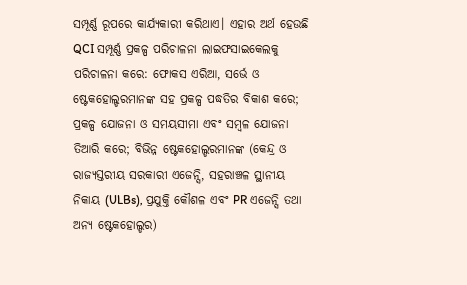ସମ୍ପୂର୍ଣ୍ଣ ରୂପରେ କାର୍ଯ୍ୟକାରୀ କରିଥାଏ। ଏହାର ଅର୍ଥ ହେଉଛି QCI ସମ୍ପୂର୍ଣ୍ଣ ପ୍ରକଳ୍ପ ପରିଚାଳନା ଲାଇଫସାଇକେଲକୁ ପରିଚାଳନା କରେ: ଫୋକସ ଏରିଆ, ସର୍ଭେ ଓ ଷ୍ଟେକହୋଲ୍ଡରମାନଙ୍କ ସହ ପ୍ରକଳ୍ପ ପଦ୍ଧତିର ବିକାଶ କରେ; ପ୍ରକଳ୍ପ ଯୋଜନା ଓ ସମୟସୀମା ଏବଂ ସମ୍ବଳ ଯୋଜନା ତିଆରି କରେ; ବିଭିନ୍ନ ଷ୍ଟେକହୋଲ୍ଡରମାନଙ୍କ (କେନ୍ଦ୍ର ଓ ରାଜ୍ୟସ୍ତରୀୟ ସରକାରୀ ଏଜେନ୍ସି, ସହରାଞ୍ଚଳ ସ୍ଥାନୀୟ ନିକାୟ (ULBs), ପ୍ରଯୁକ୍ତି କୌଶଳ ଏବଂ PR ଏଜେନ୍ସି ତଥା ଅନ୍ୟ ଷ୍ଟେକହୋଲ୍ଡର)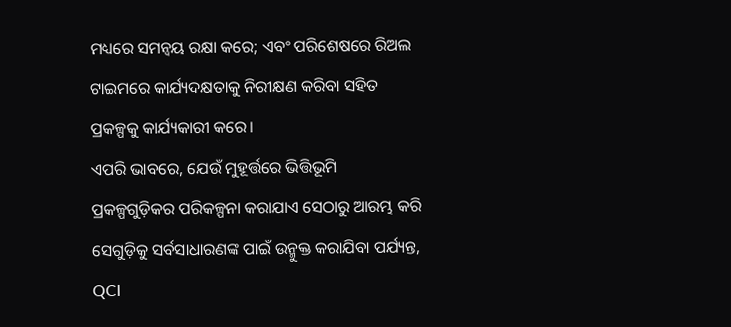ମଧ୍ୟରେ ସମନ୍ୱୟ ରକ୍ଷା କରେ; ଏବଂ ପରିଶେଷରେ ରିଅଲ ଟାଇମରେ କାର୍ଯ୍ୟଦକ୍ଷତାକୁ ନିରୀକ୍ଷଣ କରିବା ସହିତ ପ୍ରକଳ୍ପକୁ କାର୍ଯ୍ୟକାରୀ କରେ।
ଏପରି ଭାବରେ, ଯେଉଁ ମୁହୂର୍ତ୍ତରେ ଭିତ୍ତିଭୂମି ପ୍ରକଳ୍ପଗୁଡ଼ିକର ପରିକଳ୍ପନା କରାଯାଏ ସେଠାରୁ ଆରମ୍ଭ କରି ସେଗୁଡ଼ିକୁ ସର୍ବସାଧାରଣଙ୍କ ପାଇଁ ଉନ୍ମୁକ୍ତ କରାଯିବା ପର୍ଯ୍ୟନ୍ତ,
QCI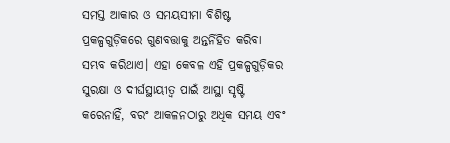ସମସ୍ତ ଆକାର ଓ ସମୟସୀମା ବିଶିଷ୍ଟ ପ୍ରକଳ୍ପଗୁଡ଼ିକରେ ଗୁଣବତ୍ତାକୁ ଅନ୍ତର୍ନିହିତ କରିବା ସମ୍ଭବ କରିଥାଏ। ଏହା କେବଳ ଏହି ପ୍ରକଳ୍ପଗୁଡ଼ିକର ସୁରକ୍ଷା ଓ ଦୀର୍ଘସ୍ଥାୟୀତ୍ୱ ପାଇଁ ଆସ୍ଥା ସୃଷ୍ଟି କରେନାହିଁ, ବରଂ ଆକଳନଠାରୁ ଅଧିକ ସମୟ ଏବଂ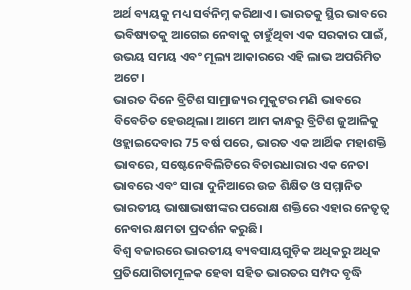ଅର୍ଥ ବ୍ୟୟକୁ ମଧ୍ୟ ସର୍ବନିମ୍ନ କରିଥାଏ। ଭାରତକୁ ସ୍ଥିର ଭାବରେ ଭବିଷ୍ୟତକୁ ଆଗେଇ ନେବାକୁ ଚାହୁଁଥିବା ଏକ ସରକାର ପାଇଁ, ଉଭୟ ସମୟ ଏବଂ ମୂଲ୍ୟ ଆକାରରେ ଏହି ଲାଭ ଅପରିମିତ ଅଟେ।
ଭାରତ ଦିନେ ବ୍ରିଟିଶ ସାମ୍ରାଜ୍ୟର ମୁକୁଟର ମଣି ଭାବରେ ବିବେଚିତ ହେଉଥିଲା। ଆମେ ଆମ କାନ୍ଧରୁ ବ୍ରିଟିଶ ଜୁଆଳିକୁ ଓହ୍ଲାଇଦେବାର 75 ବର୍ଷ ପରେ, ଭାରତ ଏକ ଆର୍ଥିକ ମହାଶକ୍ତି ଭାବରେ, ସଷ୍ଟେନେବିଲିଟିରେ ବିଚାରଧାରାର ଏକ ନେତା ଭାବରେ ଏବଂ ସାରା ଦୁନିଆରେ ଉଚ୍ଚ ଶିକ୍ଷିତ ଓ ସମ୍ମାନିତ ଭାରତୀୟ ଭାଷାଭାଷୀଙ୍କର ପରୋକ୍ଷ ଶକ୍ତିରେ ଏହାର ନେତୃତ୍ୱ ନେବାର କ୍ଷମତା ପ୍ରଦର୍ଶନ କରୁଛି।
ବିଶ୍ୱ ବଜାରରେ ଭାରତୀୟ ବ୍ୟବସାୟଗୁଡ଼ିକ ଅଧିକରୁ ଅଧିକ ପ୍ରତିଯୋଗିତାମୂଳକ ହେବା ସହିତ ଭାରତର ସମ୍ପଦ ବୃଦ୍ଧି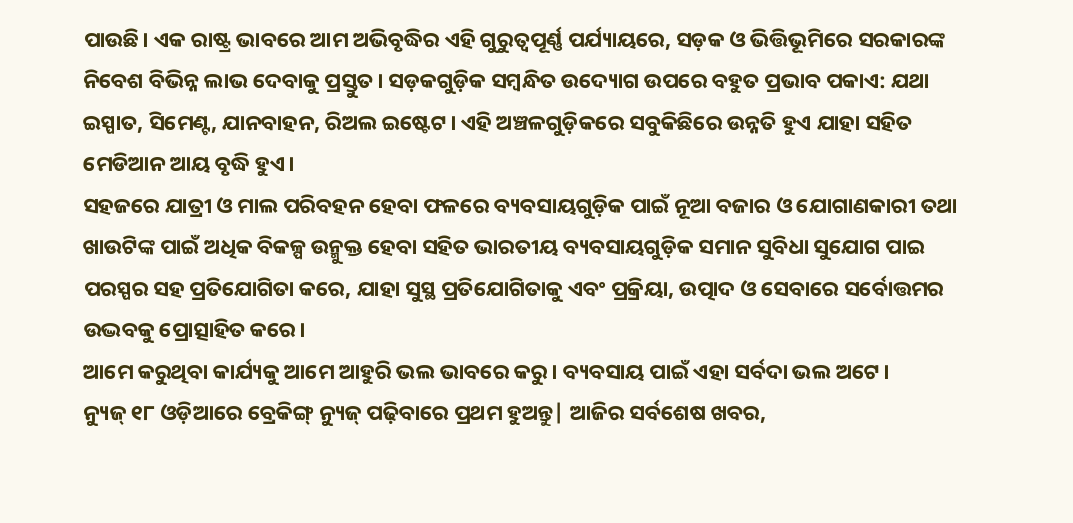ପାଉଛି। ଏକ ରାଷ୍ଟ୍ର ଭାବରେ ଆମ ଅଭିବୃଦ୍ଧିର ଏହି ଗୁରୁତ୍ୱପୂର୍ଣ୍ଣ ପର୍ଯ୍ୟାୟରେ, ସଡ଼କ ଓ ଭିତ୍ତିଭୂମିରେ ସରକାରଙ୍କ ନିବେଶ ବିଭିନ୍ନ ଲାଭ ଦେବାକୁ ପ୍ରସ୍ତୁତ। ସଡ଼କଗୁଡ଼ିକ ସମ୍ବନ୍ଧିତ ଉଦ୍ୟୋଗ ଉପରେ ବହୁତ ପ୍ରଭାବ ପକାଏ: ଯଥା ଇସ୍ପାତ, ସିମେଣ୍ଟ, ଯାନବାହନ, ରିଅଲ ଇଷ୍ଟେଟ। ଏହି ଅଞ୍ଚଳଗୁଡ଼ିକରେ ସବୁକିଛିରେ ଉନ୍ନତି ହୁଏ ଯାହା ସହିତ ମେଡିଆନ ଆୟ ବୃଦ୍ଧି ହୁଏ।
ସହଜରେ ଯାତ୍ରୀ ଓ ମାଲ ପରିବହନ ହେବା ଫଳରେ ବ୍ୟବସାୟଗୁଡ଼ିକ ପାଇଁ ନୂଆ ବଜାର ଓ ଯୋଗାଣକାରୀ ତଥା ଖାଉଟିଙ୍କ ପାଇଁ ଅଧିକ ବିକଳ୍ପ ଉନ୍ମୁକ୍ତ ହେବା ସହିତ ଭାରତୀୟ ବ୍ୟବସାୟଗୁଡ଼ିକ ସମାନ ସୁବିଧା ସୁଯୋଗ ପାଇ ପରସ୍ପର ସହ ପ୍ରତିଯୋଗିତା କରେ, ଯାହା ସୁସ୍ଥ ପ୍ରତିଯୋଗିତାକୁ ଏବଂ ପ୍ରକ୍ରିୟା, ଉତ୍ପାଦ ଓ ସେବାରେ ସର୍ବୋତ୍ତମର ଉଦ୍ଭବକୁ ପ୍ରୋତ୍ସାହିତ କରେ।
ଆମେ କରୁଥିବା କାର୍ଯ୍ୟକୁ ଆମେ ଆହୁରି ଭଲ ଭାବରେ କରୁ। ବ୍ୟବସାୟ ପାଇଁ ଏହା ସର୍ବଦା ଭଲ ଅଟେ।
ନ୍ୟୁଜ୍ ୧୮ ଓଡ଼ିଆରେ ବ୍ରେକିଙ୍ଗ୍ ନ୍ୟୁଜ୍ ପଢ଼ିବାରେ ପ୍ରଥମ ହୁଅନ୍ତୁ| ଆଜିର ସର୍ବଶେଷ ଖବର,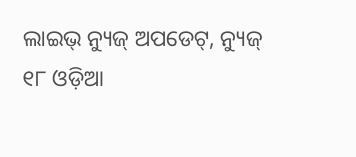ଲାଇଭ୍ ନ୍ୟୁଜ୍ ଅପଡେଟ୍, ନ୍ୟୁଜ୍ ୧୮ ଓଡ଼ିଆ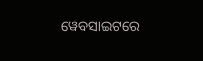ୱେବସାଇଟରେ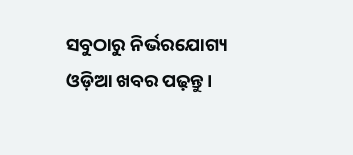ସବୁଠାରୁ ନିର୍ଭରଯୋଗ୍ୟ ଓଡ଼ିଆ ଖବର ପଢ଼ନ୍ତୁ ।